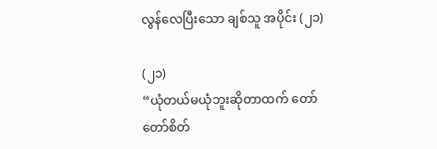လွန်လေပြီးသော ချစ်သူ အပိုင်း (၂၁)

(၂၁)
“ယုံတယ်မယုံဘူးဆိုတာထက် တော်တော်စိတ်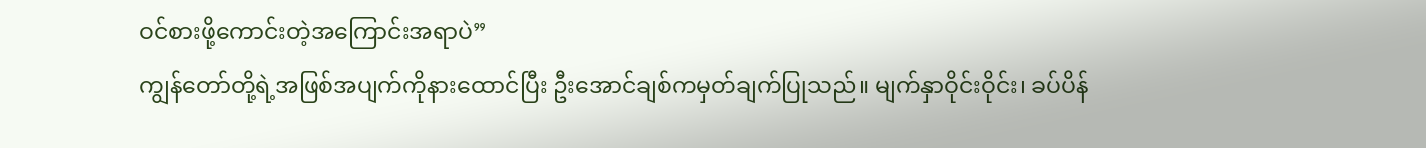ဝင်စားဖို့ကောင်းတဲ့အကြောင်းအရာပဲ”
ကျွန်တော်တို့ရဲ့အဖြစ်အပျက်ကိုနားထောင်ပြီး ဦးအောင်ချစ်ကမှတ်ချက်ပြုသည်။ မျက်နှာဝိုင်းဝိုင်း၊ ခပ်ပိန်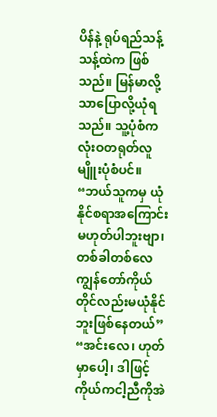ပိန်နဲ့ ရုပ်ရည်သန့်သန့်ထဲက ဖြစ်သည်။ မြန်မာလို့သာပြောလို့ယုံရသည်။ သူ့ပုံစံက လုံးဝတရုတ်လူမျိူးပုံစံပင်။
“ဘယ်သူကမှ ယုံနိုင်စရာအကြောင်းမဟုတ်ပါဘူးဗျာ၊ တစ်ခါတစ်လေ ကျွန်တော်ကိုယ်တိုင်လည်းမယုံနိုင်ဘူးဖြစ်နေတယ်”
“အင်းလေ၊ ဟုတ်မှာပေါ့၊ ဒါဖြင့်ကိုယ်ကငါ့ညီကိုအဲ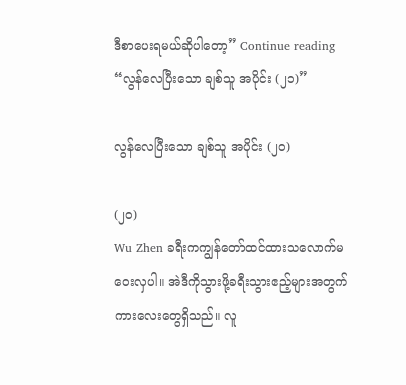ဒီစာပေးရမယ်ဆိုပါတော့” Continue reading “လွန်လေပြီးသော ချစ်သူ အပိုင်း (၂၁)”

လွန်လေပြီးသော ချစ်သူ အပိုင်း (၂၀)

(၂၀)
Wu Zhen ခရီးကကျွန်တော်ထင်ထားသလောက်မဝေးလှပါ။ အဲဒီကိုသွားဖို့ခရီးသွားဧည့်များအတွက်ကားလေးတွေရှိသည်။ လူ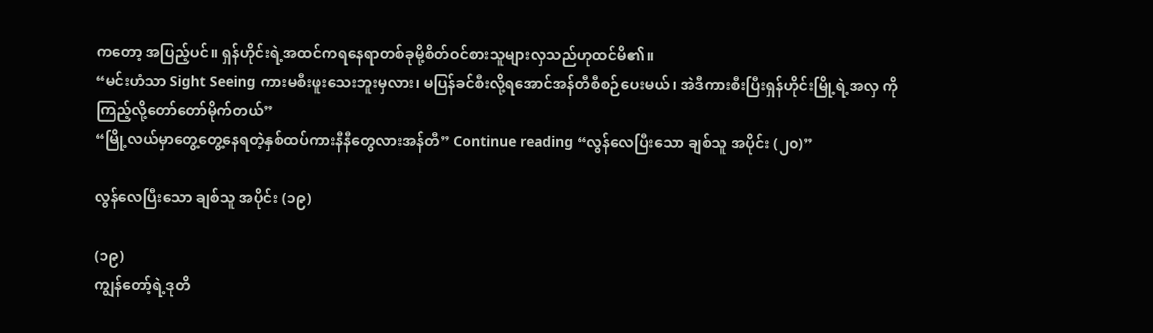ကတော့ အပြည့်ပင်။ ရှန်ဟိုင်းရဲ့အထင်ကရနေရာတစ်ခုမို့စိတ်ဝင်စားသူများလှသည်ဟုထင်မိ၏။
“မင်းဟံသာ Sight Seeing ကားမစီးဖူးသေးဘူးမှလား၊ မပြန်ခင်စီးလို့ရအောင်အန်တီစီစဉ်ပေးမယ်၊ အဲဒီကားစီးပြီးရှန်ဟိုင်းမြို့ရဲ့အလှ ကိုကြည့်လို့တော်တော်မိုက်တယ်”
“မြို့လယ်မှာတွေ့တွေ့နေရတဲ့နှစ်ထပ်ကားနီနီတွေလားအန်တီ” Continue reading “လွန်လေပြီးသော ချစ်သူ အပိုင်း (၂၀)”

လွန်လေပြီးသော ချစ်သူ အပိုင်း (၁၉)

(၁၉)
ကျွန်တော့်ရဲ့ဒုတိ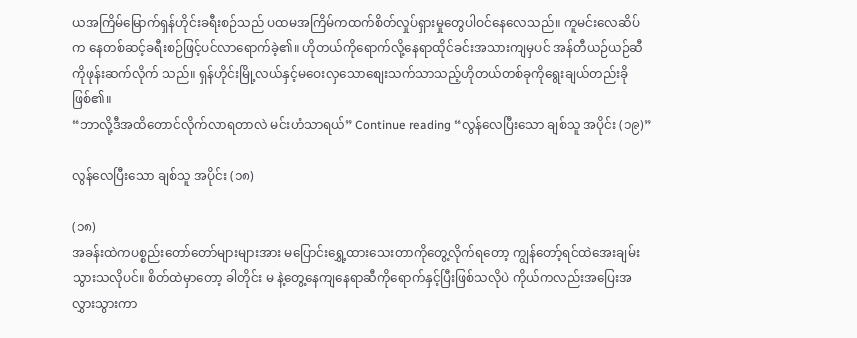ယအကြိမ်မြောက်ရှန်ဟိုင်းခရီးစဉ်သည် ပထမအကြိမ်ကထက်စိတ်လှုပ်ရှားမှုတွေပါဝင်နေလေသည်။ ကူမင်းလေဆိပ်က နေတစ်ဆင့်ခရီးစဉ်ဖြင့်ပင်လာရောက်ခဲ့၏။ ဟိုတယ်ကိုရောက်လို့နေရာထိုင်ခင်းအသားကျမှပင် အန်တီယဉ်ယဉ်ဆီကိုဖုန်းဆက်လိုက် သည်။ ရှန်ဟိုင်းမြို့လယ်နှင့်မဝေးလှသောစျေးသက်သာသည့်ဟိုတယ်တစ်ခုကိုရွေးချယ်တည်းခိုဖြစ်၏။
“ဘာလို့ဒီအထိတောင်လိုက်လာရတာလဲ မင်းဟံသာရယ်” Continue reading “လွန်လေပြီးသော ချစ်သူ အပိုင်း (၁၉)”

လွန်လေပြီးသော ချစ်သူ အပိုင်း (၁၈)

(၁၈)
အခန်းထဲကပစ္စည်းတော်တော်များများအား မပြောင်းရွှေ့ထားသေးတာကိုတွေ့လိုက်ရတော့ ကျွန်တော့်ရင်ထဲအေးချမ်းသွားသလိုပင်။ စိတ်ထဲမှာတော့ ခါတိုင်း မ နဲ့တွေ့နေကျနေရာဆီကိုရောက်နှင့်ပြီးဖြစ်သလိုပဲ ကိုယ်ကလည်းအပြေးအလွှားသွားကာ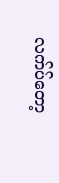လက်ပ်တော့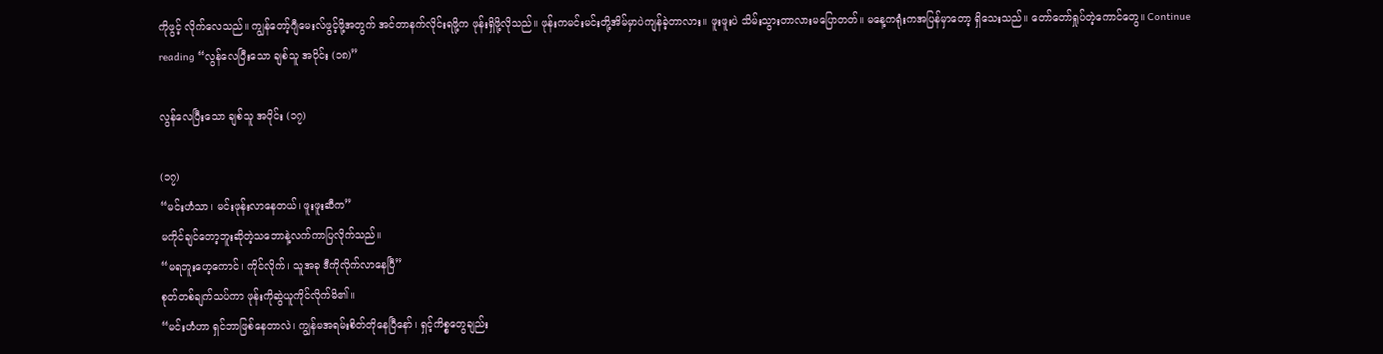ကိုဖွင့် လိုက်လေသည်။ ကျွန်တော့်ဂျီမေးလ်ဖွင့်ဖို့အတွက် အင်တာနက်လိုင်းရဖို့က ဖုန်းရှိဖို့လိုသည်။ ဖုန်းကမင်းမင်းတို့အိမ်မှာပဲကျန်ခဲ့တာလား။ ဖူးဖူးပဲ သိမ်းသွားတာလားမပြောတတ်။ မနေ့ကရုံးကအပြန်မှာတော့ ရှိသေးသည်။ တော်တော်ရှုပ်တဲ့ကောင်တွေ။ Continue reading “လွန်လေပြီးသော ချစ်သူ အပိုင်း (၁၈)”

လွန်လေပြီးသော ချစ်သူ အပိုင်း (၁၇)

(၁၇)
“မင်းဟံသာ၊ မင်းဖုန်းလာနေတယ်၊ ဖူးဖူးဆီက”
မကိုင်ချင်တော့ဘူးဆိုတဲ့သဘောနဲ့လက်ကာပြလိုက်သည်။
“မရဘူးဟေ့ကောင်၊ ကိုင်လိုက်၊ သူအခု ဒီကိုလိုက်လာနေပြီ”
စုတ်တစ်ချက်သပ်ကာ ဖုန်းကိုဆွဲယူကိုင်လိုက်မိ၏။
“မင်းဟံဟာ ရှင်ဘာဖြစ်နေတာလဲ၊ ကျွန်မအရမ်းစိတ်တိုနေပြီနော်၊ ရှင့်ကိစ္စတွေချည်း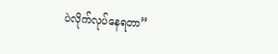ပဲလိုက်လုပ်နေရတာ”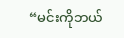“မင်းကိုဘယ်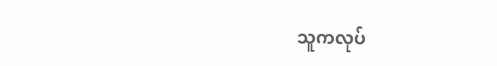သူကလုပ်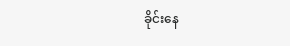ခိုင်းနေ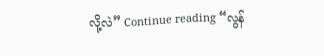လို့လဲ” Continue reading “လွန်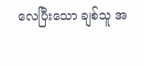လေပြီးသော ချစ်သူ အ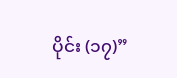ပိုင်း (၁၇)”